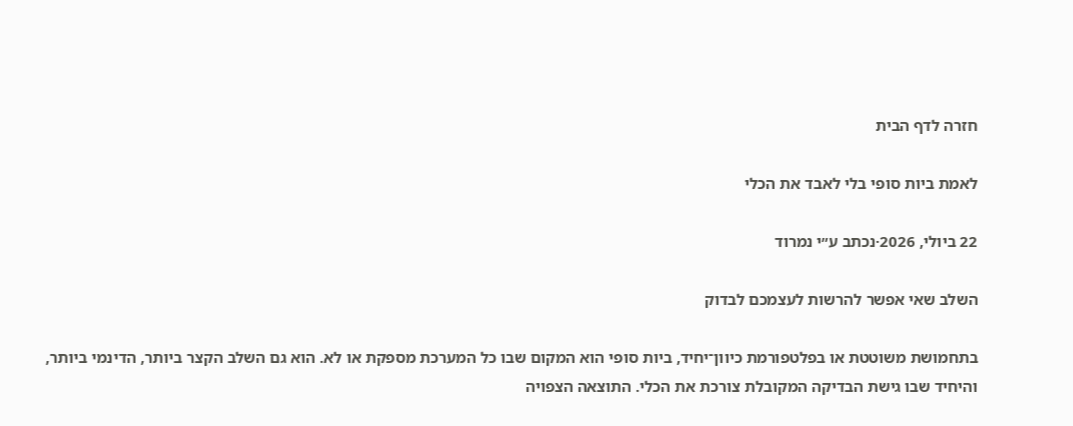חזרה לדף הבית

לאמת ביות סופי בלי לאבד את הכלי

22 ביולי, 2026·נכתב ע״י נמרוד

השלב שאי אפשר להרשות לעצמכם לבדוק

בתחמושת משוטטת או בפלטפורמת כיוון־יחיד, ביות סופי הוא המקום שבו כל המערכת מספקת או לא. הוא גם השלב הקצר ביותר, הדינמי ביותר, והיחיד שבו גישת הבדיקה המקובלת צורכת את הכלי. התוצאה הצפויה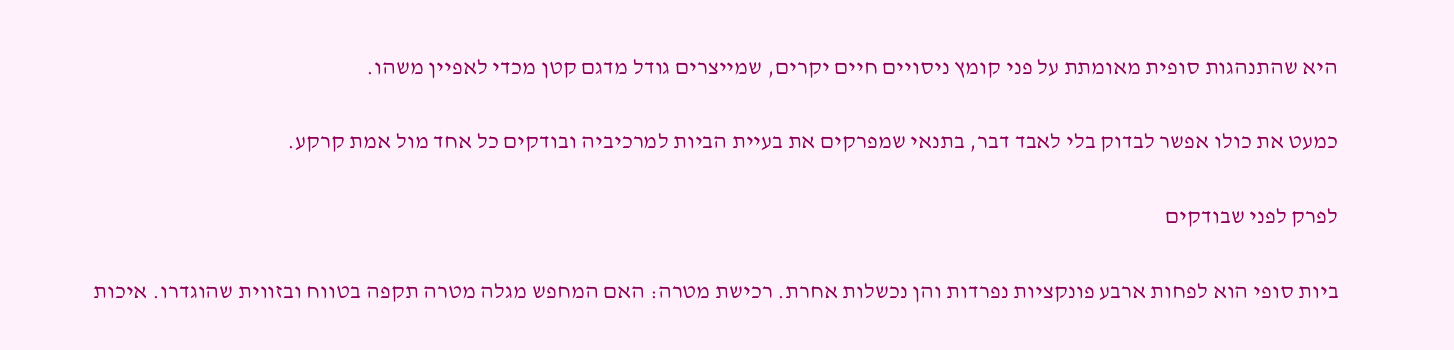היא שהתנהגות סופית מאומתת על פני קומץ ניסויים חיים יקרים, שמייצרים גודל מדגם קטן מכדי לאפיין משהו.

כמעט את כולו אפשר לבדוק בלי לאבד דבר, בתנאי שמפרקים את בעיית הביות למרכיביה ובודקים כל אחד מול אמת קרקע.

לפרק לפני שבודקים

ביות סופי הוא לפחות ארבע פונקציות נפרדות והן נכשלות אחרת. רכישת מטרה: האם המחפש מגלה מטרה תקפה בטווח ובזווית שהוגדרו. איכות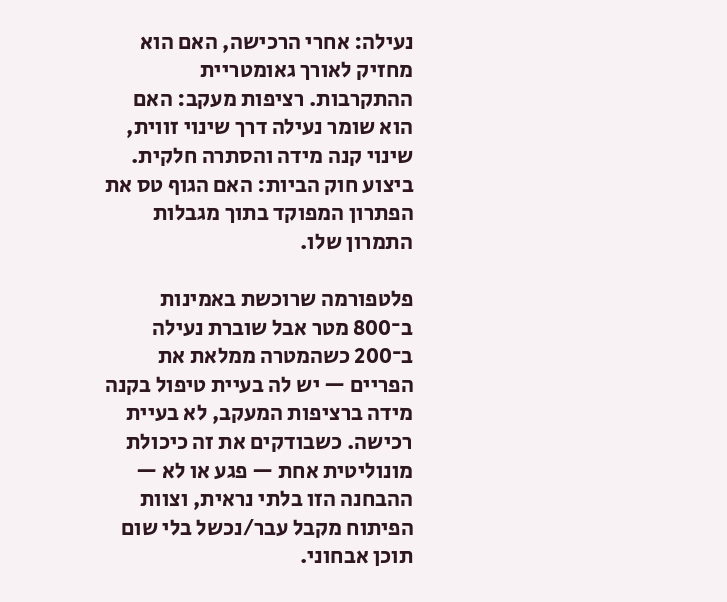נעילה: אחרי הרכישה, האם הוא מחזיק לאורך גאומטריית ההתקרבות. רציפות מעקב: האם הוא שומר נעילה דרך שינוי זווית, שינוי קנה מידה והסתרה חלקית. ביצוע חוק הביות: האם הגוף טס את הפתרון המפוקד בתוך מגבלות התמרון שלו.

פלטפורמה שרוכשת באמינות ב־800 מטר אבל שוברת נעילה ב־200 כשהמטרה ממלאת את הפריים — יש לה בעיית טיפול בקנה מידה ברציפות המעקב, לא בעיית רכישה. כשבודקים את זה כיכולת מונוליטית אחת — פגע או לא — ההבחנה הזו בלתי נראית, וצוות הפיתוח מקבל עבר/נכשל בלי שום תוכן אבחוני.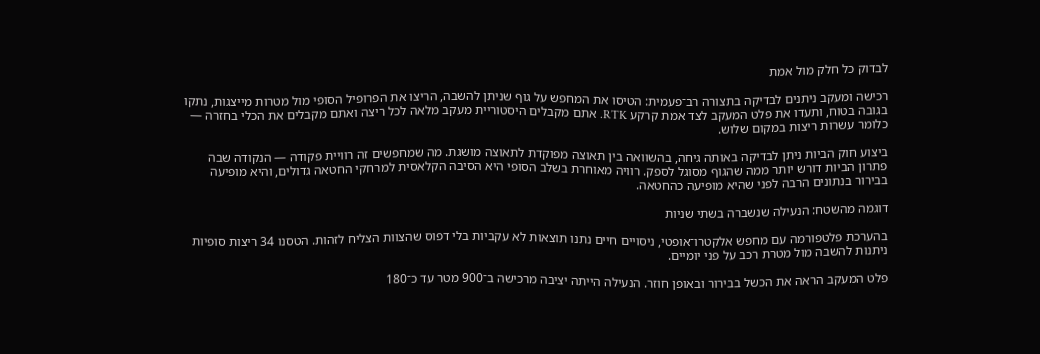לבדוק כל חלק מול אמת

רכישה ומעקב ניתנים לבדיקה בתצורה רב־פעמית: הטיסו את המחפש על גוף שניתן להשבה, הריצו את הפרופיל הסופי מול מטרות מייצגות, נתקו בגובה בטוח, ותעדו את פלט המעקב לצד אמת קרקע RTK. אתם מקבלים היסטוריית מעקב מלאה לכל ריצה ואתם מקבלים את הכלי בחזרה — כלומר עשרות ריצות במקום שלוש.

ביצוע חוק הביות ניתן לבדיקה באותה גיחה, בהשוואה בין תאוצה מפוקדת לתאוצה מושגת. מה שמחפשים זה רוויית פקודה — הנקודה שבה פתרון הביות דורש יותר ממה שהגוף מסוגל לספק. רוויה מאוחרת בשלב הסופי היא הסיבה הקלאסית למרחקי החטאה גדולים, והיא מופיעה בבירור בנתונים הרבה לפני שהיא מופיעה כהחטאה.

דוגמה מהשטח: הנעילה שנשברה בשתי שניות

בהערכת פלטפורמה עם מחפש אלקטרו־אופטי, ניסויים חיים נתנו תוצאות לא עקביות בלי דפוס שהצוות הצליח לזהות. הטסנו 34 ריצות סופיות ניתנות להשבה מול מטרת רכב על פני יומיים.

פלט המעקב הראה את הכשל בבירור ובאופן חוזר. הנעילה הייתה יציבה מרכישה ב־900 מטר עד כ־180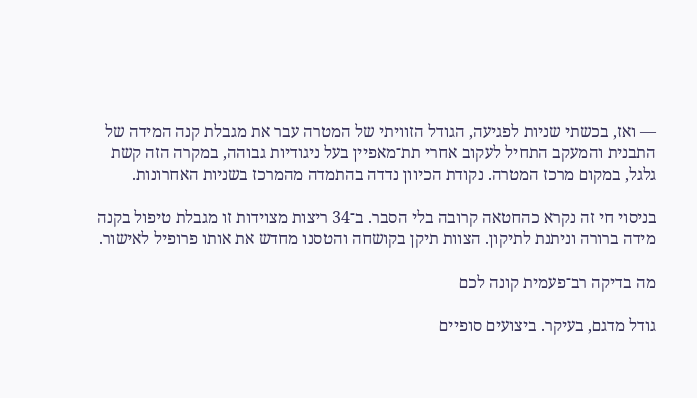— ואז, בכשתי שניות לפגיעה, הגודל הזוויתי של המטרה עבר את מגבלת קנה המידה של התבנית והמעקב התחיל לעקוב אחרי תת־מאפיין בעל ניגודיות גבוהה, במקרה הזה קשת גלגל, במקום מרכז המטרה. נקודת הכיוון נדדה בהתמדה מהמרכז בשניות האחרונות.

בניסוי חי זה נקרא כהחטאה קרובה בלי הסבר. ב־34 ריצות מצוידות זו מגבלת טיפול בקנה מידה ברורה וניתנת לתיקון. הצוות תיקן בקושחה והטסנו מחדש את אותו פרופיל לאישור.

מה בדיקה רב־פעמית קונה לכם

גודל מדגם, בעיקר. ביצועים סופיים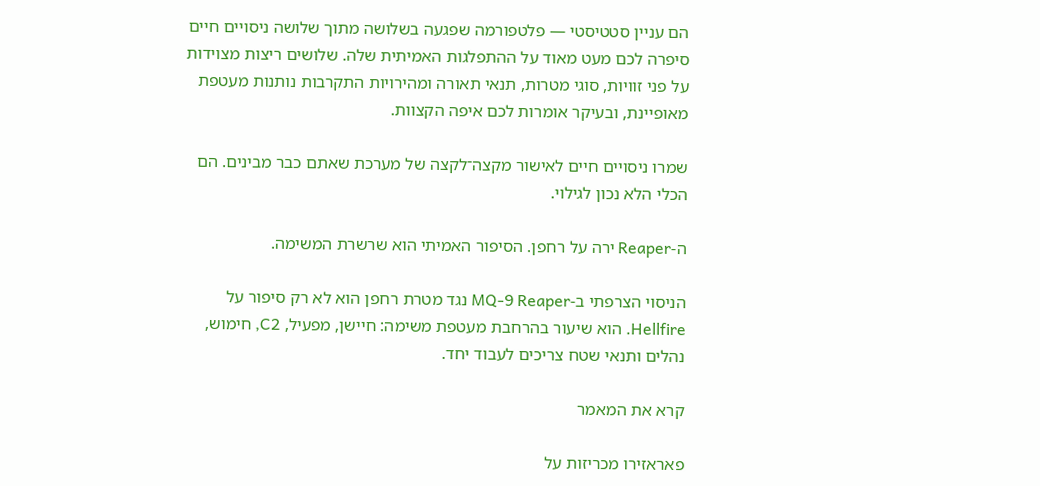הם עניין סטטיסטי — פלטפורמה שפגעה בשלושה מתוך שלושה ניסויים חיים סיפרה לכם מעט מאוד על ההתפלגות האמיתית שלה. שלושים ריצות מצוידות על פני זוויות, סוגי מטרות, תנאי תאורה ומהירויות התקרבות נותנות מעטפת מאופיינת, ובעיקר אומרות לכם איפה הקצוות.

שמרו ניסויים חיים לאישור מקצה־לקצה של מערכת שאתם כבר מבינים. הם הכלי הלא נכון לגילוי.

ה-Reaper ירה על רחפן. הסיפור האמיתי הוא שרשרת המשימה.

הניסוי הצרפתי ב-MQ-9 Reaper נגד מטרת רחפן הוא לא רק סיפור על Hellfire. הוא שיעור בהרחבת מעטפת משימה: חיישן, מפעיל, C2, חימוש, נהלים ותנאי שטח צריכים לעבוד יחד.

קרא את המאמר

פאראזירו מכריזות על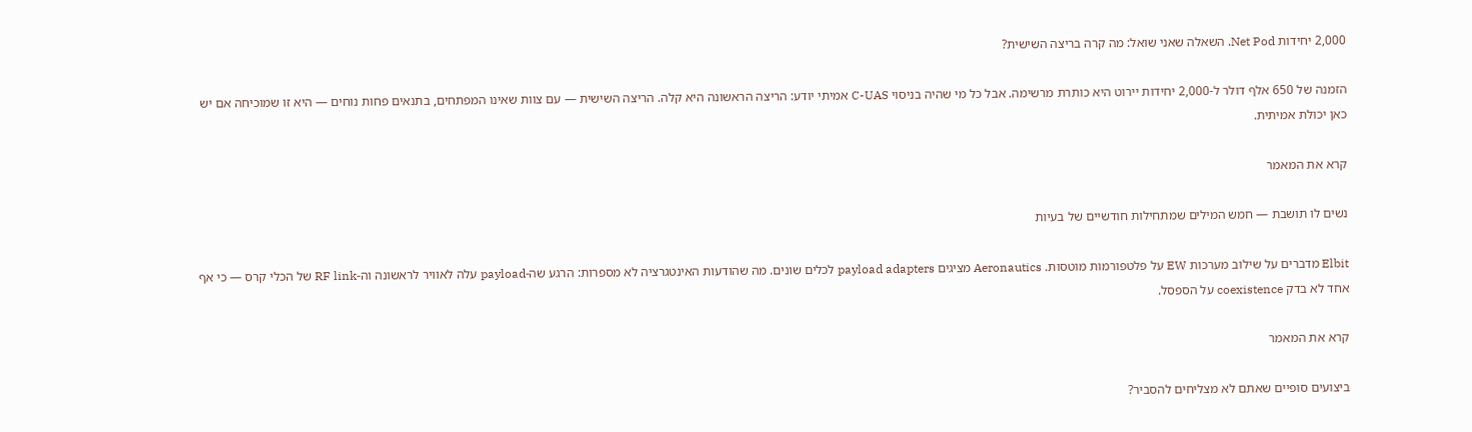2,000 יחידות Net Pod. השאלה שאני שואל: מה קרה בריצה השישית?

הזמנה של 650 אלף דולר ל-2,000 יחידות יירוט היא כותרת מרשימה. אבל כל מי שהיה בניסוי C-UAS אמיתי יודע: הריצה הראשונה היא קלה. הריצה השישית — עם צוות שאינו המפתחים, בתנאים פחות נוחים — היא זו שמוכיחה אם יש כאן יכולת אמיתית.

קרא את המאמר

נשים לו תושבת — חמש המילים שמתחילות חודשיים של בעיות

Elbit מדברים על שילוב מערכות EW על פלטפורמות מוטסות. Aeronautics מציגים payload adapters לכלים שונים. מה שהודעות האינטגרציה לא מספרות: הרגע שה-payload עלה לאוויר לראשונה וה-RF link של הכלי קרס — כי אף אחד לא בדק coexistence על הספסל.

קרא את המאמר

ביצועים סופיים שאתם לא מצליחים להסביר?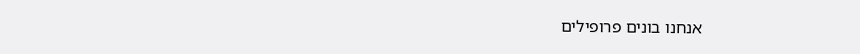אנחנו בונים פרופילים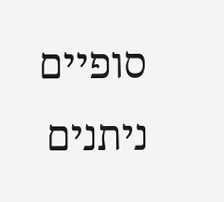סופיים ניתנים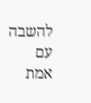להשבה עם אמת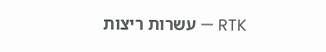RTK — עשרות ריצות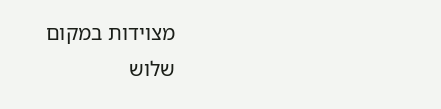מצוידות במקום שלוש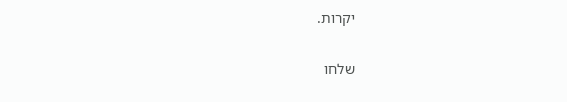יקרות.

שלחו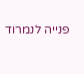פנייה לנמרוד